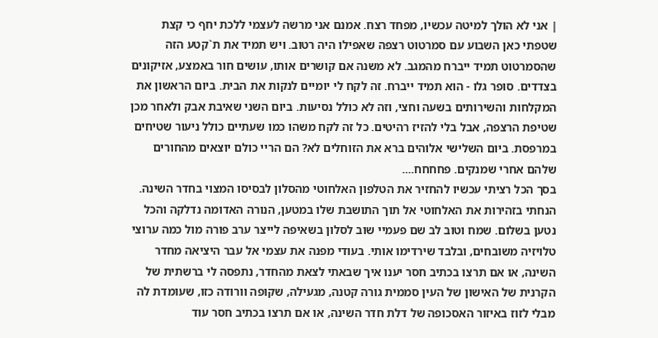| אני לא הולך למיטה עכשיו, מפחד רצח. אמנם אני מרשה לעצמי ללכת יחף כי קצת שטפתי כאן השבוע עם סמרטוט רצפה שאפילו היה רטוב. ויש תמיד את ת`קטע הזה שהסמרטוט תמיד ייברח מהמגב. לא משנה אם קושרים אותו, עושים חור באמצע, אזיקונים בצדדים. סופר גלו - הוא תמיד ייברח. זה לקח לי יומיים לנקות את הבית. ביום הראשון את המקלחות והשירותים בשעה וחצי, וזה לא כולל נסיעות. ביום השני שאיבת אבק ולאחר מכן שטיפת הרצפה, אבל בלי להזיז רהיטים. כל זה לקח משהו כמו שעתיים כולל ניעור שטיחים במרפסת. ביום השלישי אלוהים ברא את הזוחלים לא? הם הריי כולם יוצאים מהחורים שלהם אחרי שמנקים. פחחחח....
בסך הכל רציתי עכשיו להחזיר את הטלפון האלחוטי מהסלון לבסיסו המצוי בחדר השינה. הנחתי בזהירות את האלחוטי אל תוך התושבת שלו במטען, הנורה האדומה נדלקה והכל נטען בשלום. שמח וטוב לב שם פעמיי שוב לסלון בשאיפה לייצר ערב פורה מול כמה ערוצי טלויזיה משובחים, ובלבד שירדימו אותי. בעודי מפנה את עצמי אל עבר היציאה מחדר השינה, או אם תרצו בכתיב חסר יענו איך שבאתי לצאת מהחדר, נתפסה לי ברשתית של הקרנית של האישון של העין סממית גורה קטנה, מגעילה, שקופה וורודה כזו, שעומדת לה מבלי לזוז באיזור האסכופה של דלת חדר השינה, או אם תרצו בכתיב חסר עוד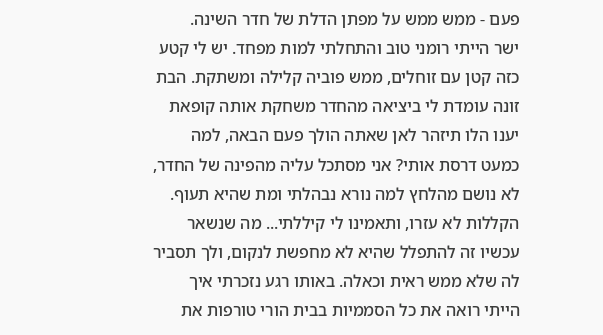פעם - ממש ממש על מפתן הדלת של חדר השינה.
ישר הייתי רומני טוב והתחלתי למות מפחד. יש לי קטע כזה קטן עם זוחלים, ממש פוביה קלילה ומשתקת. הבת זונה עומדת לי ביציאה מהחדר משחקת אותה קופאת יענו הלו תיזהר לאן שאתה הולך פעם הבאה, למה כמעט דרסת אותי? אני מסתכל עליה מהפינה של החדר, לא נושם מהלחץ למה נורא נבהלתי ומת שהיא תעוף. הקללות לא עזרו, ותאמינו לי קיללתי... מה שנשאר עכשיו זה להתפלל שהיא לא מחפשת לנקום, ולך תסביר לה שלא ממש ראית וכאלה. באותו רגע נזכרתי איך הייתי רואה את כל הסממיות בבית הורי טורפות את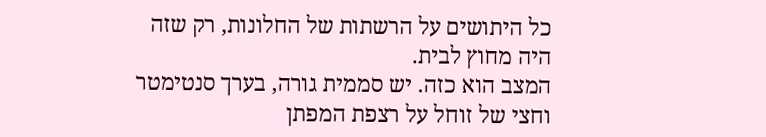כל היתושים על הרשתות של החלונות, רק שזה היה מחוץ לבית.
המצב הוא כזה. יש סממית גורה, בערך סנטימטר וחצי של זוחל על רצפת המפתן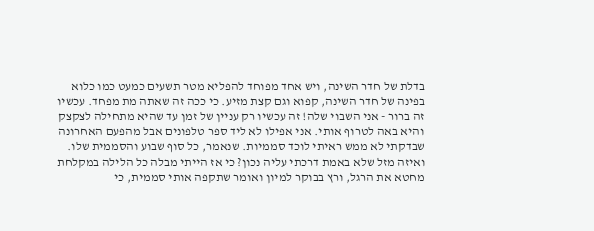בדלת של חדר השינה, ויש אחד מפוחד להפליא מטר תשעים כמעט כמו כלוא בפינה של חדר השינה, קפוא וגם קצת מזיע. כי ככה זה שאתה מת מפחד. עכשיו זה ברור - אני השבוי שלה! זה עכשיו רק עניין של זמן עד שהיא מתחילה לצקצק והיא באה לטרוף אותי. אני אפילו לא ליד ספר טלפונים אבל מהפעם האחרונה שבדקתי לא ממש ראיתי לוכד סממיות. שנאמר, כל סוף שבוע והסממית שלו. ואיזה מזל שלא באמת דרכתי עליה נכון? כי אז הייתי מבלה כל הלילה במקלחת מחטא את הרגל, ורץ בבוקר למיון ואומר שתקפה אותי סממית, כי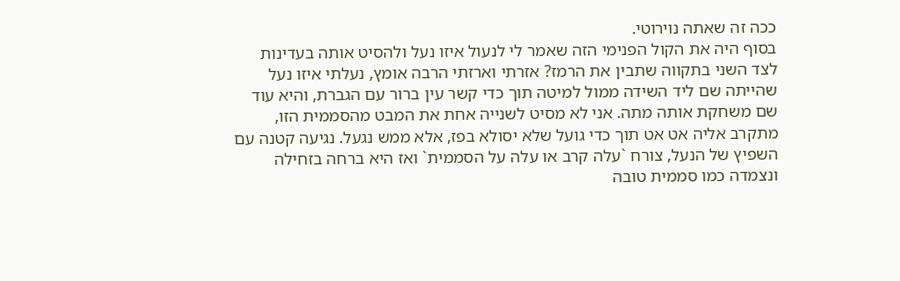ככה זה שאתה נוירוטי.
בסוף היה את הקול הפנימי הזה שאמר לי לנעול איזו נעל ולהסיט אותה בעדינות לצד השני בתקווה שתבין את הרמז? אזרתי וארזתי הרבה אומץ, נעלתי איזו נעל שהייתה שם ליד השידה ממול למיטה תוך כדי קשר עין ברור עם הגברת, והיא עוד שם משחקת אותה מתה. אני לא מסיט לשנייה אחת את המבט מהסממית הזו, מתקרב אליה אט אט תוך כדי גועל שלא יסולא בפז, אלא ממש נגעל. נגיעה קטנה עם השפיץ של הנעל, צורח `עלה קרב או עלה על הסממית` ואז היא ברחה בזחילה ונצמדה כמו סממית טובה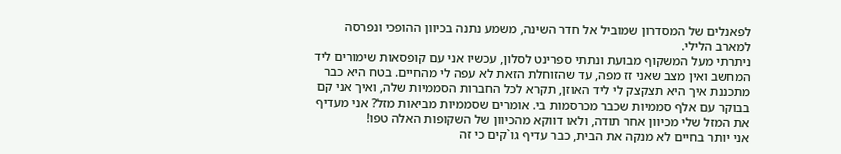לפאנלים של המסדרון שמוביל אל חדר השינה, משמע נתנה בכיוון ההופכי ונפרסה למארב הלילי.
ניתרתי מעל המשקוף מבועת ונתתי ספרינט לסלון, עכשיו אני עם קופסאות שימורים ליד המחשב ואין מצב שאני זז מפה, עד שהזוחלת הזאת לא עפה לי מהחיים. בטח היא כבר מתכננת איך היא תצקצק לי ליד האוזן, תקרא לכל החברות הסממיות שלה, ואיך אני קם בבוקר עם אלף סממיות שכבר מכרסמות בי. אומרים שסממיות מביאות מזל? אני מעדיף את המזל שלי מכיוון אחר תודה, ולאו דווקא מהכיוון של השקופות האלה טפו!
אני יותר בחיים לא מנקה את הבית, כבר עדיף גו`קים כי זה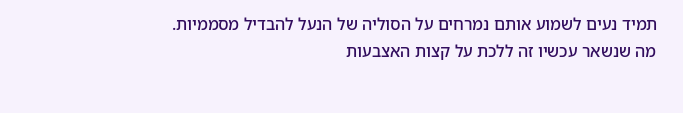תמיד נעים לשמוע אותם נמרחים על הסוליה של הנעל להבדיל מסממיות. מה שנשאר עכשיו זה ללכת על קצות האצבעות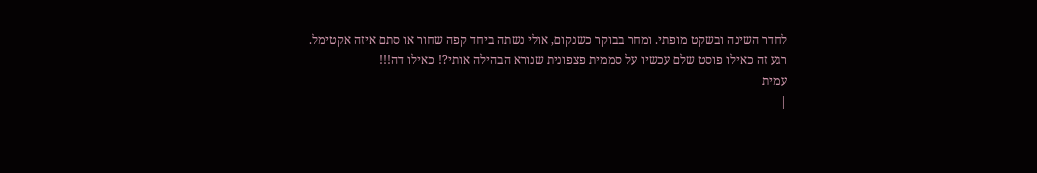לחדר השינה ובשקט מופתי. ומחר בבוקר כשנקום, אולי נשתה ביחד קפה שחור או סתם איזה אקטימל.
רגע זה כאילו פוסט שלם עכשיו על סממית פצפונית שנורא הבהילה אותי?! כאילו דה!!!
עמית
|